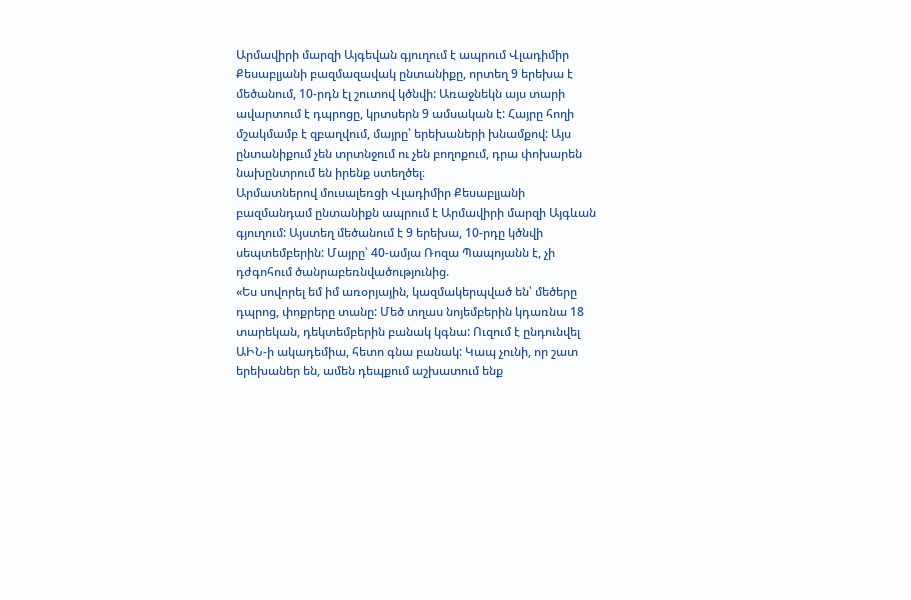Արմավիրի մարզի Այգեվան գյուղում է ապրում Վլադիմիր Քեսաբլյանի բազմազավակ ընտանիքը, որտեղ 9 երեխա է մեծանում, 10-րդն էլ շուտով կծնվի: Առաջնեկն այս տարի ավարտում է դպրոցը, կրտսերն 9 ամսական է: Հայրը հողի մշակմամբ է զբաղվում, մայրը՝ երեխաների խնամքով: Այս ընտանիքում չեն տրտնջում ու չեն բողոքում, դրա փոխարեն նախընտրում են իրենք ստեղծել։
Արմատներով մուսալեռցի Վլադիմիր Քեսաբլյանի բազմանդամ ընտանիքն ապրում է Արմավիրի մարզի Այգևան գյուղում: Այստեղ մեծանում է 9 երեխա, 10-րդը կծնվի սեպտեմբերին: Մայրը՝ 40-ամյա Ռոզա Պապոյանն է, չի դժգոհում ծանրաբեռնվածությունից.
«Ես սովորել եմ իմ առօրյային, կազմակերպված են՝ մեծերը դպրոց, փոքրերը տանը: Մեծ տղաս նոյեմբերին կդառնա 18 տարեկան, դեկտեմբերին բանակ կգնա: Ուզում է ընդունվել ԱԻՆ-ի ակադեմիա, հետո գնա բանակ: Կապ չունի, որ շատ երեխաներ են, ամեն դեպքում աշխատում ենք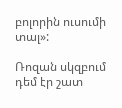բոլորին ուսումի տալ»:

Ռոզան սկզբում դեմ էր շատ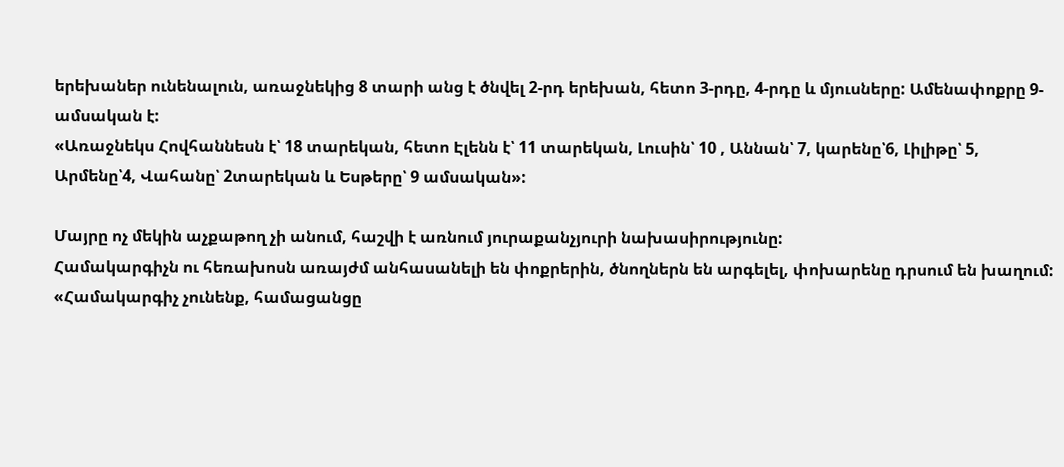երեխաներ ունենալուն, առաջնեկից 8 տարի անց է ծնվել 2-րդ երեխան, հետո 3-րդը, 4-րդը և մյուսները: Ամենափոքրը 9-ամսական է:
«Առաջնեկս Հովհաննեսն է՝ 18 տարեկան, հետո Էլենն է՝ 11 տարեկան, Լուսին՝ 10 , Աննան՝ 7, կարենը՝6, Լիլիթը՝ 5, Արմենը՝4, Վահանը՝ 2տարեկան և Եսթերը՝ 9 ամսական»:

Մայրը ոչ մեկին աչքաթող չի անում, հաշվի է առնում յուրաքանչյուրի նախասիրությունը:
Համակարգիչն ու հեռախոսն առայժմ անհասանելի են փոքրերին, ծնողներն են արգելել, փոխարենը դրսում են խաղում:
«Համակարգիչ չունենք, համացանցը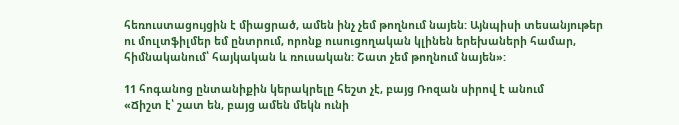հեռուստացույցին է միացրած, ամեն ինչ չեմ թողնում նայեն: Այնպիսի տեսանյութեր ու մուլտֆիլմեր եմ ընտրում, որոնք ուսուցողական կլինեն երեխաների համար, հիմնականում՝ հայկական և ռուսական: Շատ չեմ թողնում նայեն»:

11 հոգանոց ընտանիքին կերակրելը հեշտ չէ, բայց Ռոզան սիրով է անում
«Ճիշտ է՝ շատ են, բայց ամեն մեկն ունի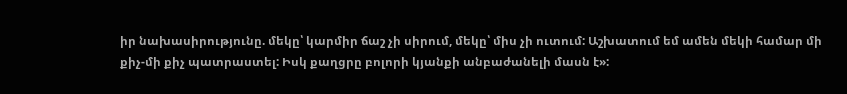իր նախասիրությունը. մեկը՝ կարմիր ճաշ չի սիրում, մեկը՝ միս չի ուտում: Աշխատում եմ ամեն մեկի համար մի քիչ-մի քիչ պատրաստել: Իսկ քաղցրը բոլորի կյանքի անբաժանելի մասն է»: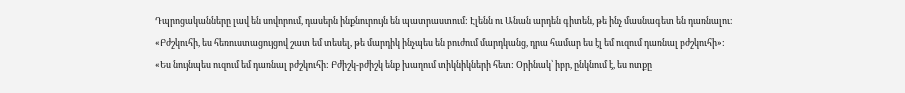Դպրոցականները լավ են սովորում, դասերն ինքնուրույն են պատրաստում: Էլենն ու Անան արդեն գիտեն, թե ինչ մասնագետ են դառնալու։
«Բժշկուհի, ես հեռուստացույցով շատ եմ տեսել, թե մարդիկ ինչպես են բուժում մարդկանց, դրա համար ես էլ եմ ուզում դառնալ բժշկուհի»:
«Ես նույնպես ուզում եմ դառնալ բժշկուհի: Բժիշկ-բժիշկ ենք խաղում տիկնիկների հետ: Օրինակ՝ իբր, ընկնում է, ես ոտքը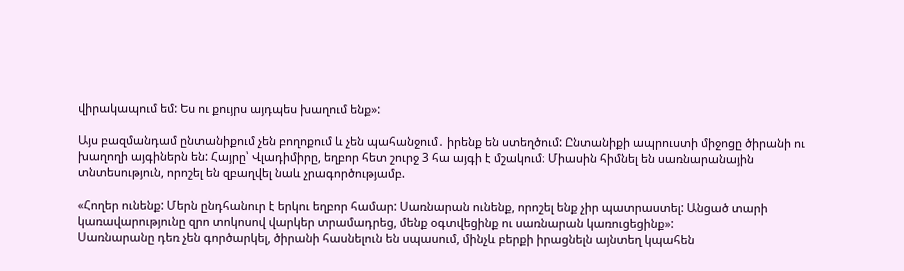վիրակապում եմ: Ես ու քույրս այդպես խաղում ենք»:

Այս բազմանդամ ընտանիքում չեն բողոքում և չեն պահանջում․ իրենք են ստեղծում: Ընտանիքի ապրուստի միջոցը ծիրանի ու խաղողի այգիներն են: Հայրը՝ Վլադիմիրը, եղբոր հետ շուրջ 3 հա այգի է մշակում։ Միասին հիմնել են սառնարանային տնտեսություն, որոշել են զբաղվել նաև չրագործությամբ.

«Հողեր ունենք: Մերն ընդհանուր է երկու եղբոր համար: Սառնարան ունենք, որոշել ենք չիր պատրաստել: Անցած տարի կառավարությունը զրո տոկոսով վարկեր տրամադրեց, մենք օգտվեցինք ու սառնարան կառուցեցինք»:
Սառնարանը դեռ չեն գործարկել, ծիրանի հասնելուն են սպասում, մինչև բերքի իրացնելն այնտեղ կպահեն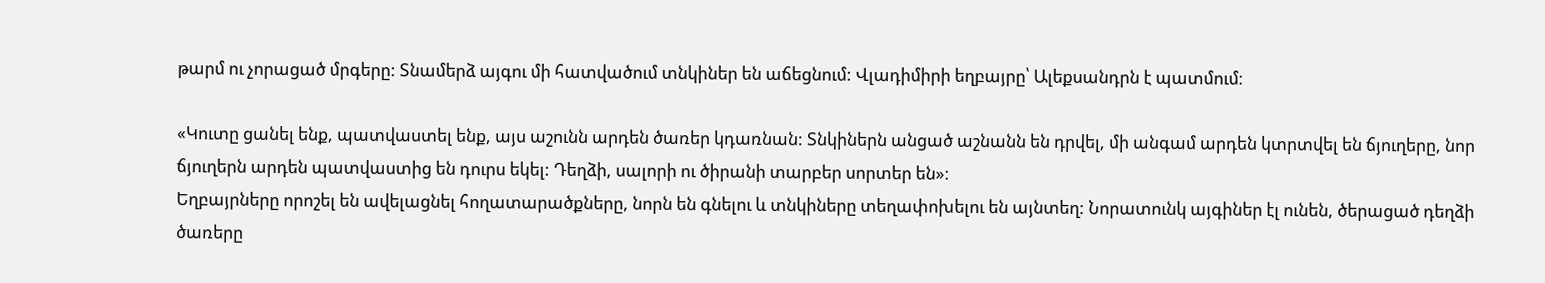թարմ ու չորացած մրգերը: Տնամերձ այգու մի հատվածում տնկիներ են աճեցնում: Վլադիմիրի եղբայրը՝ Ալեքսանդրն է պատմում։

«Կուտը ցանել ենք, պատվաստել ենք, այս աշունն արդեն ծառեր կդառնան: Տնկիներն անցած աշնանն են դրվել, մի անգամ արդեն կտրտվել են ճյուղերը, նոր ճյուղերն արդեն պատվաստից են դուրս եկել: Դեղձի, սալորի ու ծիրանի տարբեր սորտեր են»։
Եղբայրները որոշել են ավելացնել հողատարածքները, նորն են գնելու և տնկիները տեղափոխելու են այնտեղ: Նորատունկ այգիներ էլ ունեն, ծերացած դեղձի ծառերը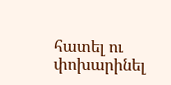հատել ու փոխարինել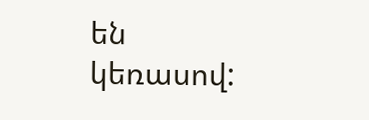են կեռասով: